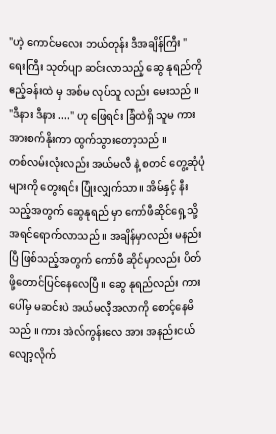"ဟဲ့ ကောင်မလေး ဘယ်တုန်း ဒီအချိန်ကြီး "
ရေးကြီး သုတ်ပျာ ဆင်းလာသည့် ဆွေ နုရည်ကို ဧည့်ခန်းထဲ မှ အစ်မ လုပ်သူ လည်း မေးသည် ။
"ဒီနား ဒီနား ...." ဟု ဖြေရင်း ခြံထဲရှိ သူမ ကားအားစက်နိုးကာ ထွက်သွားတော့သည် ။
တစ်လမ်းလုံးလည်း အယ်မလီ နဲ့ စတင် တွေ့ဆုံပုံများကို တွေးရင်း ပြုံးလျှက်သာ။ အိမ်နှင့် နီးသည့်အတွက် ဆွေနုရည် မှာ ကော်ဖီဆိုင်ရှေ့သို့ အရင်ရောက်လာသည် ။ အချိန်မှာလည်း မနည်းပြီ ဖြစ်သည့်အတွက် ကော်ဖီ ဆိုင်မှာလည်း ပိတ်ဖို့တောင်ပြင်နေလေပြီ ။ ဆွေ နုရည်လည်း ကားပေါ်မှ မဆင်းပဲ အယ်မလီ့အလာကို စောင့်နေမိသည် ။ ကား အဲလ်ကွန်းလေ အား အနည်းငယ်လျော့လိုက်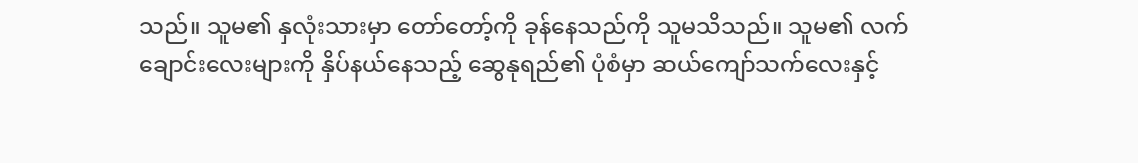သည်။ သူမ၏ နှလုံးသားမှာ တော်တော့်ကို ခုန်နေသည်ကို သူမသိသည်။ သူမ၏ လက်ချောင်းလေးများကို နှိပ်နယ်နေသည့် ဆွေနုရည်၏ ပုံစံမှာ ဆယ်ကျော်သက်လေးနှင့်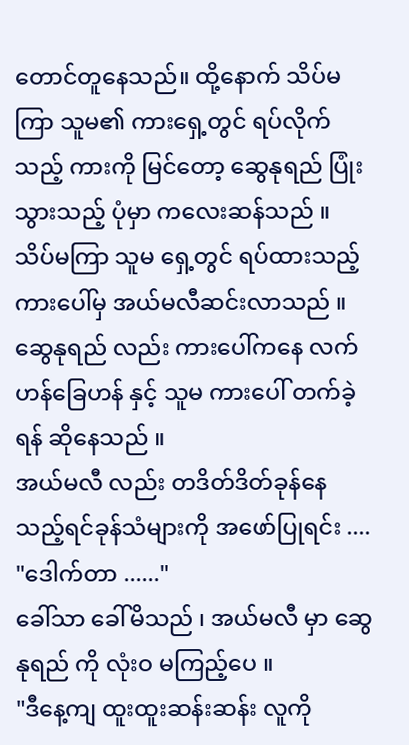တောင်တူနေသည်။ ထို့နောက် သိပ်မကြာ သူမ၏ ကားရှေ့တွင် ရပ်လိုက်သည့် ကားကို မြင်တော့ ဆွေနုရည် ပြုံးသွားသည့် ပုံမှာ ကလေးဆန်သည် ။ သိပ်မကြာ သူမ ရှေ့တွင် ရပ်ထားသည့် ကားပေါ်မှ အယ်မလီဆင်းလာသည် ။ ဆွေနုရည် လည်း ကားပေါ်ကနေ လက်ဟန်ခြေဟန် နှင့် သူမ ကားပေါ် တက်ခဲ့ရန် ဆိုနေသည် ။
အယ်မလီ လည်း တဒိတ်ဒိတ်ခုန်နေသည့်ရင်ခုန်သံများကို အဖော်ပြုရင်း ....
"ဒေါက်တာ ......"
ခေါ်သာ ခေါ်မိသည် ၊ အယ်မလီ မှာ ဆွေနုရည် ကို လုံးဝ မကြည့်ပေ ။
"ဒီနေ့ကျ ထူးထူးဆန်းဆန်း လူကို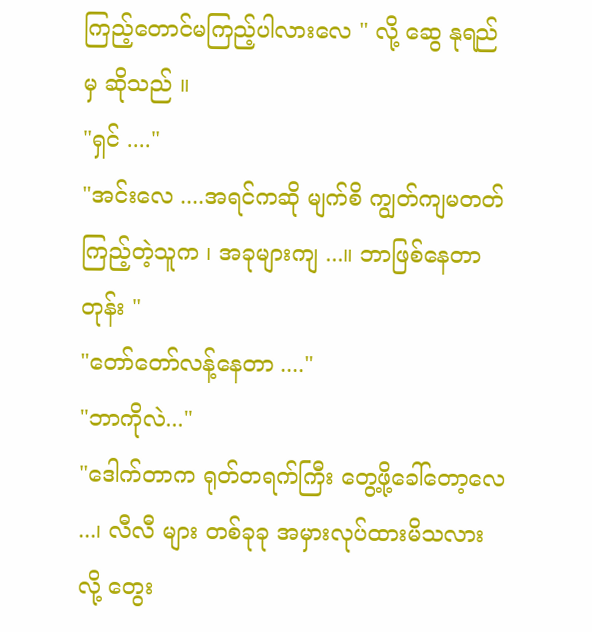ကြည့်တောင်မကြည့်ပါလားလေ " လို့ ဆွေ နုရည် မှ ဆိုသည် ။
"ရှင် ...."
"အင်းလေ ....အရင်ကဆို မျက်စိ ကျွတ်ကျမတတ် ကြည့်တဲ့သူက ၊ အခုများကျ ...။ ဘာဖြစ်နေတာတုန်း "
"တော်တော်လန့်နေတာ ...."
"ဘာကိုလဲ..."
"ဒေါက်တာက ရုတ်တရက်ကြီး တွေ့ဖို့ခေါ်တော့လေ ...၊ လီလီ များ တစ်ခုခု အမှားလုပ်ထားမိသလားလို့ တွေး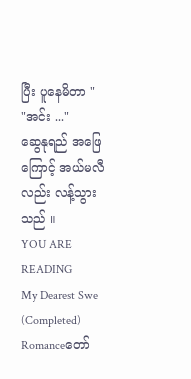ပြီး ပူနေမိတာ "
"အင်း ..."
ဆွေနုရည် အဖြေကြောင့် အယ်မလီ လည်း လန့်သွားသည် ။
YOU ARE READING
My Dearest Swe (Completed)
Romanceတော်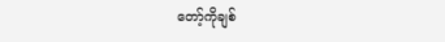တော့်ကိုချစ်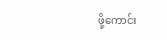ဖို့ကောင်း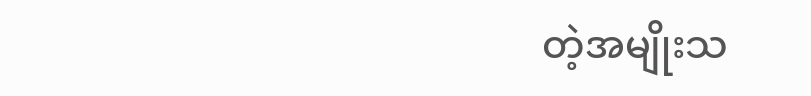တဲ့အမျိုးသ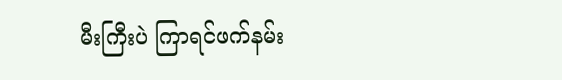မီးကြီးပဲ ကြာရင်ဖက်နမ်း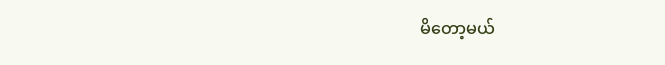မိတော့မယ်